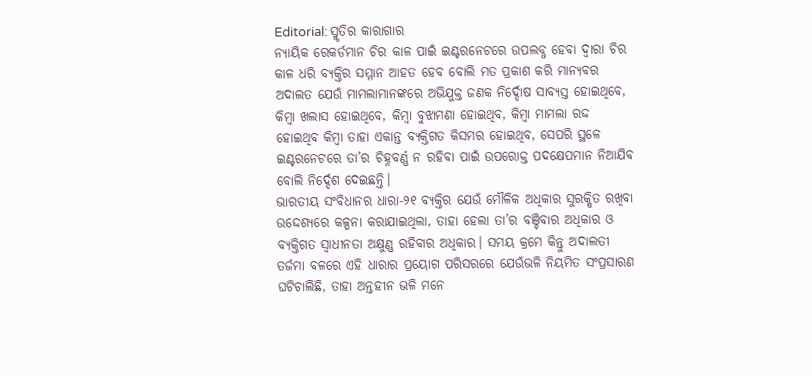Editorial: ସ୍ମୃତିର କାରାଗାର
ନ୍ୟାୟିକ ରେକର୍ଡମାନ ଚିର କାଳ ପାଇଁ ଇଣ୍ଟରନେଟରେ ଉପଲବ୍ଧ ହେବା ଦ୍ବାରା ଚିର କାଳ ଧରି ବ୍ୟକ୍ତିର ସମ୍ମାନ ଆହତ ହେବ ବୋଲି ମତ ପ୍ରକାଶ କରି ମାନ୍ୟବର ଅଦାଲତ ଯେଉଁ ମାମଲାମାନଙ୍କରେ ଅଭିଯୁକ୍ତ ଜଣକ ନିର୍ଦ୍ଦୋଷ ସାବ୍ୟସ୍ତ ହୋଇଥିବେ, କିମ୍ବା ଖଲାସ ହୋଇଥିବେ, କିମ୍ବା ବୁଝାମଣା ହୋଇଥିବ, କିମ୍ବା ମାମଲା ରଦ୍ଦ ହୋଇଥିବ କିମ୍ବା ତାହା ଏକାନ୍ତ ବ୍ୟକ୍ତିଗତ କିସମର ହୋଇଥିବ, ସେପରି ସ୍ଥଳେ ଇଣ୍ଟରନେଟରେ ତା’ର ଚିହ୍ନବର୍ଣ୍ଣ ନ ରହିବା ପାଇଁ ଉପରୋକ୍ତ ପଦକ୍ଷେପମାନ ନିଆଯିବ ବୋଲି ନିର୍ଦ୍ଦେଶ ଦେଇଛନ୍ତି।
ଭାରତୀୟ ସଂବିଧାନର ଧାରା-୨୧ ବ୍ୟକ୍ତିର ଯେଉଁ ମୌଳିକ ଅଧିକାର ସୁରକ୍ଷିତ ରଖିବା ଉଦ୍ଦେଶ୍ୟରେ କଳ୍ପନା କରାଯାଇଥିଲା, ତାହା ହେଲା ତା’ର ବଞ୍ଚିବାର ଅଧିକାର ଓ ବ୍ୟକ୍ତିଗତ ସ୍ବାଧୀନତା ଅକ୍ଷୁଣ୍ଣ ରହିବାର ଅଧିକାର। ସମୟ କ୍ରମେ କିନ୍ତୁ ଅଦାଲତୀ ତର୍ଜମା ବଳରେ ଏହି ଧାରାର ପ୍ରୟୋଗ ପରିସରରେ ଯେଉଁଭଳି ନିୟମିତ ସଂପ୍ରସାରଣ ଘଟିଚାଲିଛି, ତାହା ଅନ୍ତହୀନ ଭଳି ମନେ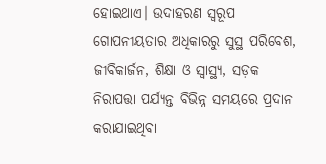ହୋଇଥାଏ। ଉଦାହରଣ ସ୍ବରୂପ ଗୋପନୀୟତାର ଅଧିକାରରୁ ସୁସ୍ଥ ପରିବେଶ, ଜୀବିକାର୍ଜନ, ଶିକ୍ଷା ଓ ସ୍ବାସ୍ଥ୍ୟ, ସଡ଼କ ନିରାପତ୍ତା ପର୍ଯ୍ୟନ୍ତ ବିଭିନ୍ନ ସମୟରେ ପ୍ରଦାନ କରାଯାଇଥିବା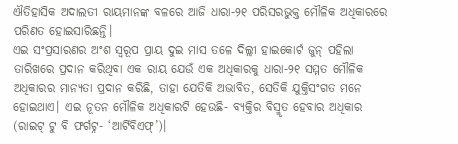ଐତିହାସିକ ଅଦାଲତୀ ରାୟମାନଙ୍କ ବଳରେ ଆଜି ଧାରା-୨୧ ପରିସରଭୁକ୍ତ ମୌଳିକ ଅଧିକାରରେ ପରିଣତ ହୋଇସାରିଛନ୍ତି।
ଏଇ ସଂପ୍ରସାରଣର ଅଂଶ ସ୍ବରୂପ ପ୍ରାୟ ଦୁଇ ମାସ ତଳେ ଦିଲ୍ଲୀ ହାଇକୋର୍ଟ ଜୁନ୍ ପହିଲା ତାରିଖରେ ପ୍ରଦାନ କରିଥିବା ଏକ ରାୟ ଯେଉଁ ଏକ ଅଧିକାରକୁ ଧାରା-୨୧ ସମ୍ମତ ମୌଳିକ ଅଧିକାରର ମାନ୍ୟତା ପ୍ରଦାନ କରିଛି, ତାହା ଯେତିକି ଅଭାବିତ, ସେତିକି ଯୁକ୍ତିସଂଗତ ମନେ ହୋଇଥାଏ। ଏଇ ନୂତନ ମୌଳିକ ଅଧିକାରଟି ହେଉଛି- ବ୍ୟକ୍ତିର ବିସ୍ମୃତ ହେବାର ଅଧିକାର (ରାଇଟ୍ ଟୁ ବି ଫର୍ଗଟ୍ନ- ‘ଆର୍ଟିବିଏଫ୍’)।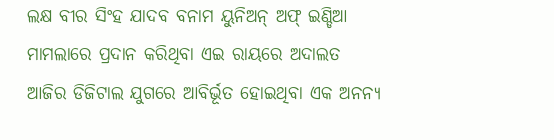ଲକ୍ଷ ବୀର ସିଂହ ଯାଦବ ବନାମ ୟୁନିଅନ୍ ଅଫ୍ ଇଣ୍ଡିଆ ମାମଲାରେ ପ୍ରଦାନ କରିଥିବା ଏଇ ରାୟରେ ଅଦାଲତ ଆଜିର ଡିଜିଟାଲ ଯୁଗରେ ଆବିର୍ଭୂତ ହୋଇଥିବା ଏକ ଅନନ୍ୟ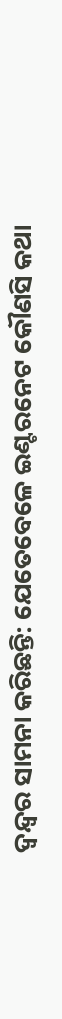ଦ୍ବନ୍ଦ୍ବର ସାମନା କରିଛନ୍ତି: ଯେତେବେଳେ ଇଣ୍ଟରନେଟ କୌଣସି କଥା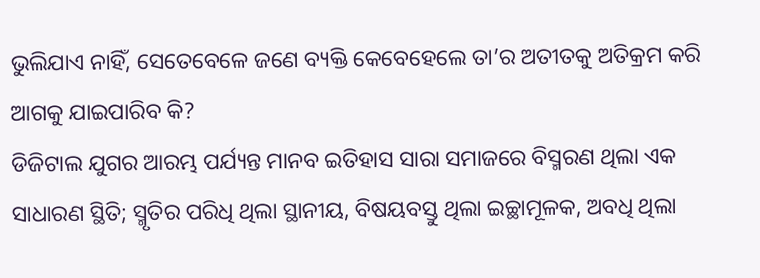ଭୁଲିଯାଏ ନାହିଁ, ସେତେବେଳେ ଜଣେ ବ୍ୟକ୍ତି କେବେହେଲେ ତା’ର ଅତୀତକୁ ଅତିକ୍ରମ କରି ଆଗକୁ ଯାଇପାରିବ କି?
ଡିଜିଟାଲ ଯୁଗର ଆରମ୍ଭ ପର୍ଯ୍ୟନ୍ତ ମାନବ ଇତିହାସ ସାରା ସମାଜରେ ବିସ୍ମରଣ ଥିଲା ଏକ ସାଧାରଣ ସ୍ଥିତି; ସ୍ମୃତିର ପରିଧି ଥିଲା ସ୍ଥାନୀୟ, ବିଷୟବସ୍ତୁ ଥିଲା ଇଚ୍ଛାମୂଳକ, ଅବଧି ଥିଲା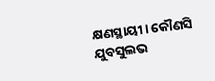କ୍ଷଣସ୍ଥାୟୀ। କୌଣସି ଯୁବସୁଲଭ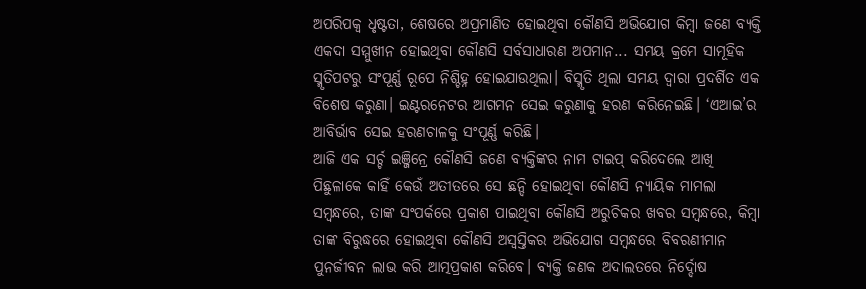ଅପରିପକ୍ବ ଧୃଷ୍ଟତା, ଶେଷରେ ଅପ୍ରମାଣିତ ହୋଇଥିବା କୌଣସି ଅଭିଯୋଗ କିମ୍ବା ଜଣେ ବ୍ୟକ୍ତି ଏକଦା ସମ୍ମୁଖୀନ ହୋଇଥିବା କୌଣସି ସର୍ବସାଧାରଣ ଅପମାନ... ସମୟ କ୍ରମେ ସାମୂହିକ ସ୍ମୃତିପଟରୁ ସଂପୂର୍ଣ୍ଣ ରୂପେ ନିଶ୍ଚିହ୍ନ ହୋଇଯାଉଥିଲା। ବିସ୍ମୃତି ଥିଲା ସମୟ ଦ୍ବାରା ପ୍ରଦର୍ଶିତ ଏକ ବିଶେଷ କରୁଣା। ଇଣ୍ଟରନେଟର ଆଗମନ ସେଇ କରୁଣାକୁ ହରଣ କରିନେଇଛି। ‘ଏଆଇ’ର ଆବିର୍ଭାବ ସେଇ ହରଣଚାଳକୁ ସଂପୂର୍ଣ୍ଣ କରିଛି।
ଆଜି ଏକ ସର୍ଚ୍ଚ ଇଞ୍ଜିନ୍ରେ କୌଣସି ଜଣେ ବ୍ୟକ୍ତିଙ୍କର ନାମ ଟାଇପ୍ କରିଦେଲେ ଆଖି ପିଛୁଳାକେ କାହିଁ କେଉଁ ଅତୀତରେ ସେ ଛନ୍ଦି ହୋଇଥିବା କୌଣସି ନ୍ୟାୟିକ ମାମଲା ସମ୍ବନ୍ଧରେ, ତାଙ୍କ ସଂପର୍କରେ ପ୍ରକାଶ ପାଇଥିବା କୌଣସି ଅରୁଚିକର ଖବର ସମ୍ବନ୍ଧରେ, କିମ୍ବା ତାଙ୍କ ବିରୁଦ୍ଧରେ ହୋଇଥିବା କୌଣସି ଅସ୍ବସ୍ତିକର ଅଭିଯୋଗ ସମ୍ବନ୍ଧରେ ବିବରଣୀମାନ ପୁନର୍ଜୀବନ ଲାଭ କରି ଆତ୍ମପ୍ରକାଶ କରିବେ। ବ୍ୟକ୍ତି ଜଣକ ଅଦାଲତରେ ନିର୍ଦ୍ଦୋଷ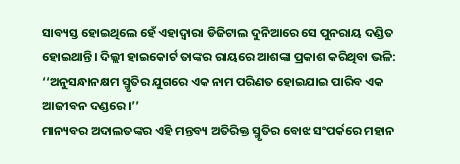ସାବ୍ୟସ୍ତ ହୋଇଥିଲେ ହେଁ ଏହାଦ୍ବାରା ଡିଜିଟାଲ ଦୁନିଆରେ ସେ ପୁନରାୟ ଦଣ୍ଡିତ ହୋଇଥାନ୍ତି। ଦିଲ୍ଲୀ ହାଇକୋର୍ଟ ତାଙ୍କର ରାୟରେ ଆଶଙ୍କା ପ୍ରକାଶ କରିଥିବା ଭଳି: ‘‘ଅନୁସନ୍ଧାନକ୍ଷମ ସ୍ମୃତିର ଯୁଗରେ ଏକ ନାମ ପରିଣତ ହୋଇଯାଇ ପାରିବ ଏକ ଆଜୀବନ ଦଣ୍ଡରେ।’’
ମାନ୍ୟବର ଅଦାଲତଙ୍କର ଏହି ମନ୍ତବ୍ୟ ଅତିରିକ୍ତ ସ୍ମୃତିର ବୋଝ ସଂପର୍କରେ ମହାନ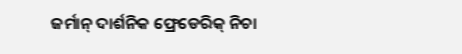ଜର୍ମାନ୍ ଦାର୍ଶନିକ ଫ୍ରେଡେରିକ୍ ନିଚା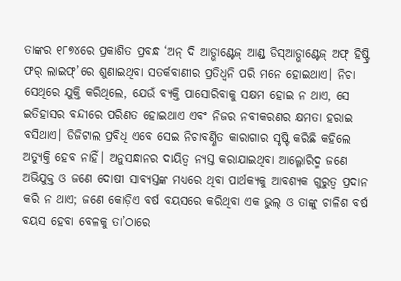ତାଙ୍କର ୧୮୭୪ରେ ପ୍ରକାଶିତ ପ୍ରବନ୍ଧ ‘ଅନ୍ ଦି ଆଡ୍ଭାଣ୍ଟେଜ୍ ଆଣ୍ଡ୍ ଡିସ୍ଆଡ୍ଭାଣ୍ଟେଜ୍ ଅଫ୍ ହିଷ୍ଟ୍ରି ଫର୍ ଲାଇଫ୍’ରେ ଶୁଣାଇଥିବା ସତର୍କବାଣୀର ପ୍ରତିଧ୍ବନି ପରି ମନେ ହୋଇଥାଏ। ନିଚା ସେଥିରେ ଯୁକ୍ତି କରିଥିଲେ, ଯେଉଁ ବ୍ୟକ୍ତି ପାସୋରିବାକୁ ସକ୍ଷମ ହୋଇ ନ ଥାଏ, ସେ ଇତିହାସର ବନ୍ଦୀରେ ପରିଣତ ହୋଇଥାଏ ଏବଂ ନିଜର ନବୀକରଣର କ୍ଷମତା ହରାଇ ବସିଥାଏ। ଡିଜିଟାଲ ପ୍ରବିଧି ଏବେ ସେଇ ନିଚାବର୍ଣ୍ଣିତ କାରାଗାର ସୃଷ୍ଟି କରିଛି କହିଲେ ଅତ୍ୟୁକ୍ତି ହେବ ନାହିଁ। ଅନୁସନ୍ଧାନର ଦାୟିତ୍ବ ନ୍ୟସ୍ତ କରାଯାଇଥିବା ଆଲ୍ଗୋରିଦ୍ମ ଜଣେ ଅଭିଯୁକ୍ତ ଓ ଜଣେ ଦୋଷୀ ସାବ୍ୟସ୍ତଙ୍କ ମଧ୍ୟରେ ଥିବା ପାର୍ଥକ୍ୟକୁ ଆବଶ୍ୟକ ଗୁରୁତ୍ବ ପ୍ରଦାନ କରି ନ ଥାଏ; ଜଣେ କୋଡ଼ିଏ ବର୍ଷ ବୟସରେ କରିଥିବା ଏକ ଭୁଲ୍ ଓ ତାଙ୍କୁ ଚାଳିଶ ବର୍ଷ ବୟସ ହେବା ବେଳକୁ ତା’ଠାରେ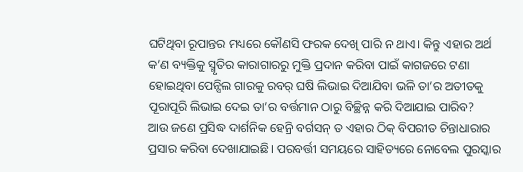ଘଟିଥିବା ରୂପାନ୍ତର ମଧ୍ୟରେ କୌଣସି ଫରକ ଦେଖି ପାରି ନ ଥାଏ। କିନ୍ତୁ ଏହାର ଅର୍ଥ କ’ଣ ବ୍ୟକ୍ତିକୁ ସ୍ମୃତିର କାରାଗାରରୁ ମୁକ୍ତି ପ୍ରଦାନ କରିବା ପାଇଁ କାଗଜରେ ଟଣା ହୋଇଥିବା ପେନ୍ସିଲ ଗାରକୁ ରବର୍ ଘଷି ଲିଭାଇ ଦିଆଯିବା ଭଳି ତା’ର ଅତୀତକୁ ପୂରାପୂରି ଲିଭାଇ ଦେଇ ତା’ର ବର୍ତ୍ତମାନ ଠାରୁ ବିଚ୍ଛିନ୍ନ କରି ଦିଆଯାଇ ପାରିବ?
ଆଉ ଜଣେ ପ୍ରସିଦ୍ଧ ଦାର୍ଶନିକ ହେନ୍ରି ବର୍ଗସନ୍ ତ ଏହାର ଠିକ୍ ବିପରୀତ ଚିନ୍ତାଧାରାର ପ୍ରସାର କରିବା ଦେଖାଯାଇଛି। ପରବର୍ତ୍ତୀ ସମୟରେ ସାହିତ୍ୟରେ ନୋବେଲ ପୁରସ୍କାର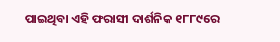ପାଇଥିବା ଏହି ଫରାସୀ ଦାର୍ଶନିକ ୧୮୮୯ରେ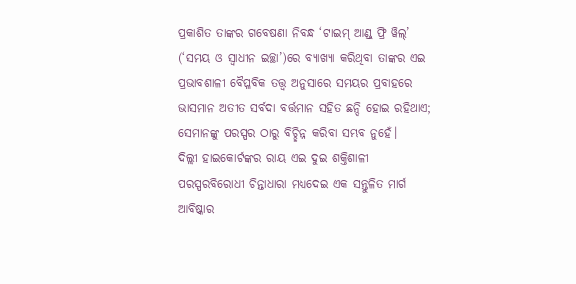ପ୍ରକାଶିତ ତାଙ୍କର ଗବେଷଣା ନିବନ୍ଧ ‘ଟାଇମ୍ ଆଣ୍ଡ୍ ଫ୍ରି ୱିଲ୍’ (‘ସମୟ ଓ ସ୍ବାଧୀନ ଇଚ୍ଛା’)ରେ ବ୍ୟାଖ୍ୟା କରିଥିବା ତାଙ୍କର ଏଇ ପ୍ରଭାବଶାଳୀ ବୈପ୍ଳବିକ ତତ୍ତ୍ବ ଅନୁସାରେ ସମୟର ପ୍ରବାହରେ ଭାସମାନ ଅତୀତ ସର୍ବଦା ବର୍ତ୍ତମାନ ସହିତ ଛନ୍ଦି ହୋଇ ରହିଥାଏ; ସେମାନଙ୍କୁ ପରସ୍ପର ଠାରୁ ବିଚ୍ଛିନ୍ନ କରିବା ସମ୍ଭବ ନୁହେଁ।
ଦିଲ୍ଲୀ ହାଇକୋର୍ଟଙ୍କର ରାୟ ଏଇ ଦୁଇ ଶକ୍ତିଶାଳୀ ପରସ୍ପରବିରୋଧୀ ଚିନ୍ତାଧାରା ମଧ୍ୟଦେଇ ଏକ ସନ୍ତୁଳିତ ମାର୍ଗ ଆବିଷ୍କାର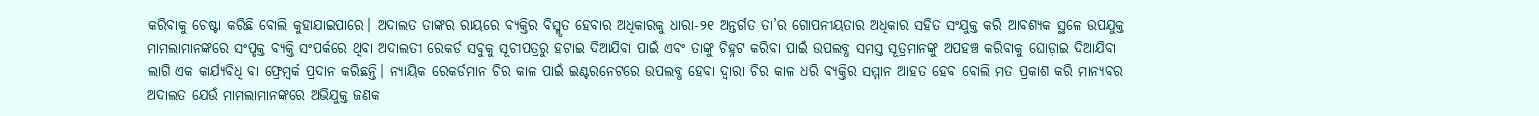କରିବାକୁ ଚେଷ୍ଟା କରିଛି ବୋଲି କୁହାଯାଇପାରେ। ଅଦାଲତ ତାଙ୍କର ରାୟରେ ବ୍ୟକ୍ତିର ବିସ୍ମୃତ ହେବାର ଅଧିକାରକୁ ଧାରା-୨୧ ଅନ୍ତର୍ଗତ ତା’ର ଗୋପନୀୟତାର ଅଧିକାର ସହିତ ସଂଯୁକ୍ତ କରି ଆବଶ୍ୟକ ସ୍ଥଳେ ଉପଯୁକ୍ତ ମାମଲାମାନଙ୍କରେ ସଂପୃକ୍ତ ବ୍ୟକ୍ତି ସଂପର୍କରେ ଥିବା ଅଦାଲତୀ ରେକର୍ଡ ସବୁକୁ ସୂଚୀପତ୍ରରୁ ହଟାଇ ଦିଆଯିବା ପାଇଁ ଏବଂ ତାଙ୍କୁ ଚିହ୍ନଟ କରିବା ପାଇଁ ଉପଲବ୍ଧ ସମସ୍ତ ସୂତ୍ରମାନଙ୍କୁ ଅପହଞ୍ଚ କରିବାକୁ ଘୋଡ଼ାଇ ଦିଆଯିବା ଲାଗି ଏକ କାର୍ଯ୍ୟବିଧି ବା ଫ୍ରେମ୍ୱର୍କ ପ୍ରଦାନ କରିଛନ୍ତି। ନ୍ୟାୟିକ ରେକର୍ଡମାନ ଚିର କାଳ ପାଇଁ ଇଣ୍ଟରନେଟରେ ଉପଲବ୍ଧ ହେବା ଦ୍ବାରା ଚିର କାଳ ଧରି ବ୍ୟକ୍ତିର ସମ୍ମାନ ଆହତ ହେବ ବୋଲି ମତ ପ୍ରକାଶ କରି ମାନ୍ୟବର ଅଦାଲତ ଯେଉଁ ମାମଲାମାନଙ୍କରେ ଅଭିଯୁକ୍ତ ଜଣକ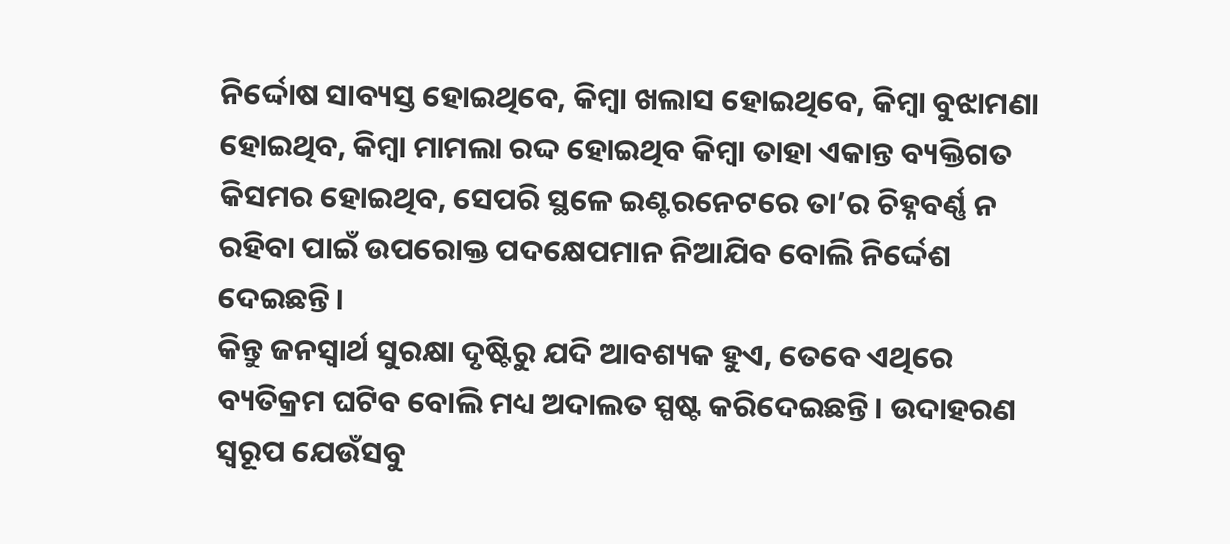ନିର୍ଦ୍ଦୋଷ ସାବ୍ୟସ୍ତ ହୋଇଥିବେ, କିମ୍ବା ଖଲାସ ହୋଇଥିବେ, କିମ୍ବା ବୁଝାମଣା ହୋଇଥିବ, କିମ୍ବା ମାମଲା ରଦ୍ଦ ହୋଇଥିବ କିମ୍ବା ତାହା ଏକାନ୍ତ ବ୍ୟକ୍ତିଗତ କିସମର ହୋଇଥିବ, ସେପରି ସ୍ଥଳେ ଇଣ୍ଟରନେଟରେ ତା’ର ଚିହ୍ନବର୍ଣ୍ଣ ନ ରହିବା ପାଇଁ ଉପରୋକ୍ତ ପଦକ୍ଷେପମାନ ନିଆଯିବ ବୋଲି ନିର୍ଦ୍ଦେଶ ଦେଇଛନ୍ତି।
କିନ୍ତୁ ଜନସ୍ବାର୍ଥ ସୁରକ୍ଷା ଦୃଷ୍ଟିରୁ ଯଦି ଆବଶ୍ୟକ ହୁଏ, ତେବେ ଏଥିରେ ବ୍ୟତିକ୍ରମ ଘଟିବ ବୋଲି ମଧ୍ୟ ଅଦାଲତ ସ୍ପଷ୍ଟ କରିଦେଇଛନ୍ତି। ଉଦାହରଣ ସ୍ବରୂପ ଯେଉଁସବୁ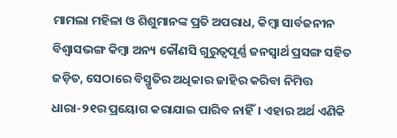ମାମଲା ମହିଳା ଓ ଶିଶୁମାନଙ୍କ ପ୍ରତି ଅପରାଧ, କିମ୍ବା ସାର୍ବଜନୀନ ବିଶ୍ବାସଭଙ୍ଗ କିମ୍ବା ଅନ୍ୟ କୌଣସି ଗୁରୁତ୍ବପୂର୍ଣ୍ଣ ଜନସ୍ବାର୍ଥ ପ୍ରସଙ୍ଗ ସହିତ ଜଡ଼ିତ, ସେଠାରେ ବିସ୍ମୃତିର ଅଧିକାର ଜାହିର କରିବା ନିମିତ୍ତ ଧାରା-୨୧ର ପ୍ରୟୋଗ କରାଯାଇ ପାରିବ ନାହିଁ। ଏହାର ଅର୍ଥ ଏଣିକି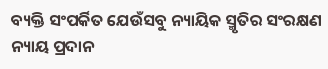ବ୍ୟକ୍ତି ସଂପର୍କିତ ଯେଉଁସବୁ ନ୍ୟାୟିକ ସ୍ମୃତିର ସଂରକ୍ଷଣ ନ୍ୟାୟ ପ୍ରଦାନ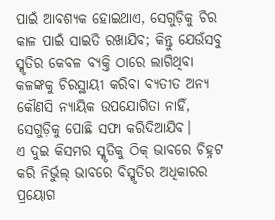ପାଇଁ ଆବଶ୍ୟକ ହୋଇଥାଏ, ସେଗୁଡ଼ିକୁ ଚିର କାଳ ପାଇଁ ସାଇତି ରଖାଯିବ; କିନ୍ତୁ ଯେଉଁସବୁ ସ୍ମୃତିର କେବଳ ବ୍ୟକ୍ତି ଠାରେ ଲାଗିଥିବା କଳଙ୍କକୁ ଚିରସ୍ଥାୟୀ କରିବା ବ୍ୟତୀତ ଅନ୍ୟ କୌଣସି ନ୍ୟାୟିକ ଉପଯୋଗିତା ନାହିଁ, ସେଗୁଡ଼ିକୁ ପୋଛି ସଫା କରିଦିଆଯିବ।
ଏ ଦୁଇ କିସମର ସ୍ମୃତିକୁ ଠିକ୍ ଭାବରେ ଚିହ୍ନଟ କରି ନିର୍ଭୁଲ୍ ଭାବରେ ବିସ୍ମୃତିର ଅଧିକାରର ପ୍ରୟୋଗ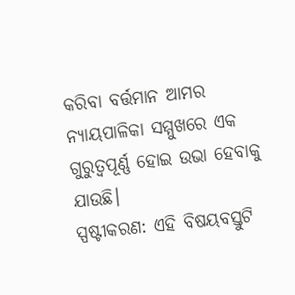କରିବା ବର୍ତ୍ତମାନ ଆମର ନ୍ୟାୟପାଳିକା ସମ୍ମୁଖରେ ଏକ ଗୁରୁତ୍ବପୂର୍ଣ୍ଣ ହୋଇ ଉଭା ହେବାକୁ ଯାଉଛି।
ସ୍ପଷ୍ଟୀକରଣ: ଏହି ବିଷୟବସ୍ତୁଟି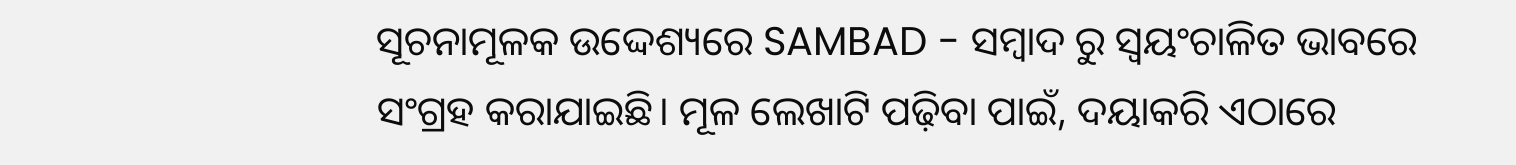ସୂଚନାମୂଳକ ଉଦ୍ଦେଶ୍ୟରେ SAMBAD - ସମ୍ବାଦ ରୁ ସ୍ୱୟଂଚାଳିତ ଭାବରେ ସଂଗ୍ରହ କରାଯାଇଛି। ମୂଳ ଲେଖାଟି ପଢ଼ିବା ପାଇଁ, ଦୟାକରି ଏଠାରେ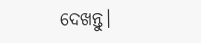ଦେଖନ୍ତୁ।